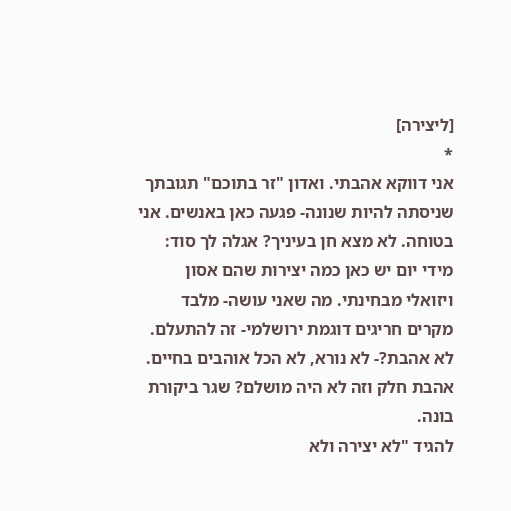[ליצירה]
*
אני דווקא אהבתי. ואדון "זר בתוכם" תגובתך שניסתה להיות שנונה- פגעה כאן באנשים. אני בטוחה. לא מצא חן בעיניך? אגלה לך סוד: מידי יום יש כאן כמה יצירות שהם אסון ויזואלי מבחינתי. מה שאני עושה- מלבד מקרים חריגים דוגמת ירושלמי- זה להתעלם. לא אהבת?- לא נורא, לא הכל אוהבים בחיים.
אהבת חלק וזה לא היה מושלם? שגר ביקורת בונה.
להגיד "לא יצירה ולא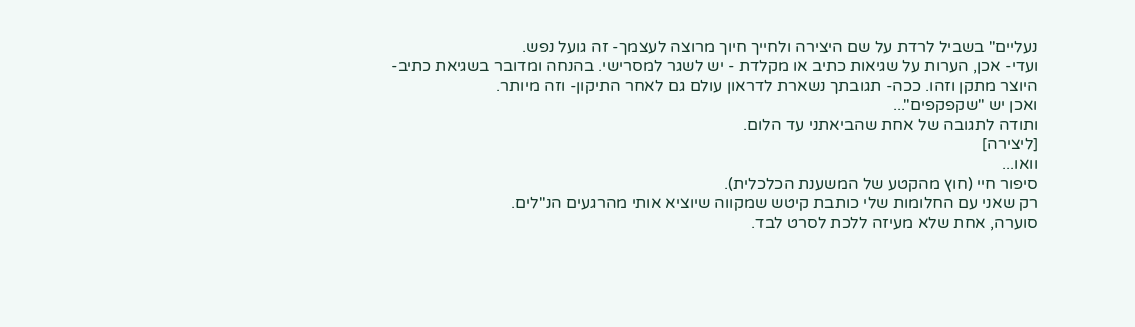נעליים" בשביל לרדת על שם היצירה ולחייך חיוך מרוצה לעצמך- זה גועל נפש.
ועדי- אכן, הערות על שגיאות כתיב או מקלדת - יש לשגר למסרישי. בהנחה ומדובר בשגיאת כתיב- היוצר מתקן וזהו. ככה- תגובתך נשארת לדראון עולם גם לאחר התיקון- וזה מיותר.
ואכן יש "שקפקפים"...
ותודה לתגובה של אחת שהביאתני עד הלום.
[ליצירה]
וואו...
סיפור חיי (חוץ מהקטע של המשענת הכלכלית).
רק שאני עם החלומות שלי כותבת קיטש שמקווה שיוציא אותי מהרגעים הנ"לים.
סוערה, אחת שלא מעיזה ללכת לסרט לבד.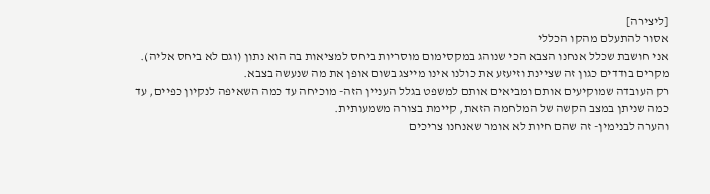[ליצירה]
אסור להתעלם מהקו הכללי
אני חושבת שכלל אנחנו הצבא הכי שנוהג במקסימום מוסריות ביחס למציאות בה הוא נתון (וגם לא ביחס אליה).
מקרים בודדים כגון זה שציינת וזיעזע את כולנו אינו מייצג בשום אופן את מה שנעשה בצבא.
רק העובדה שמוקיעים אותם ומביאים אותם למשפט בגלל העניין הזה- מוכיחה עד כמה השאיפה לנקיון כפיים, עד כמה שניתן במצב הקשה של המלחמה הזאת, קיימת בצורה משמעותית.
והערה לבנימין- זה שהם חיות לא אומר שאנחנו צריכים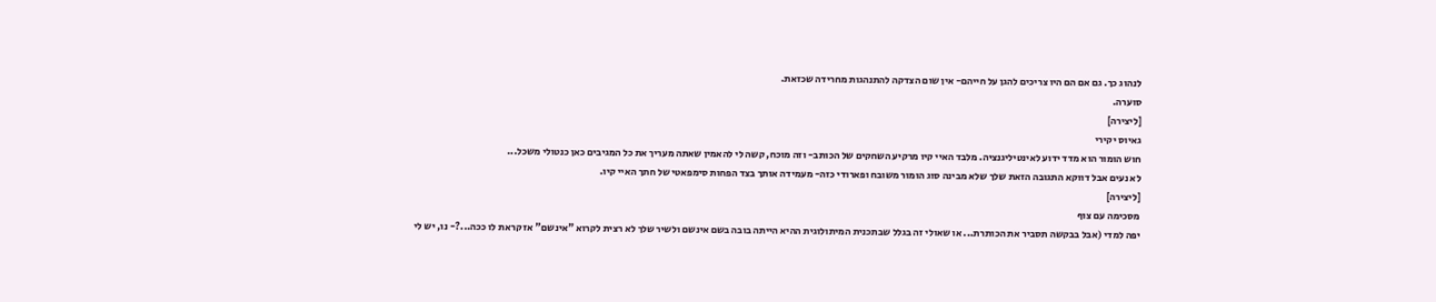לנהוג כך. גם אם הם היו צריכים להגן על חייהם- אין שום הצדקה להתנהגות מחרידה שכזאת.
סוערה.
[ליצירה]
גאיוס יקירי
חוש הומור הוא מדד ידוע לאינטיליגנציה. מלבד האיי קיו מרקיע השחקים של הכותב- וזה מוכח, קשה לי להאמין שאתה מעריך את כל המגיבים כאן כנטולי משכל...
לא נעים אבל דווקא התגובה הזאת שלך שלא מבינה סוג הומור משובח ופארודי כזה- מעמידה אותך בצד הפחות סימפאטי של חתך האיי קיו.
[ליצירה]
מסכימה עם צוף
יפה למדי (אבל בבקשה תסביר את הכותרת... או שאולי זה בגלל שבתכנית המיתולוגית ההיא הייתה בובה בשם אינשם ולשיר שלך לא רצית לקרוא "אינשם" אז קראת לו ככה...?- נו, יש לי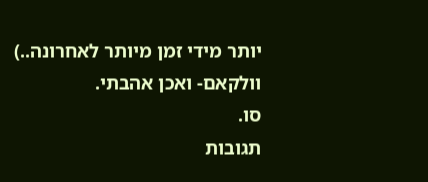יותר מידי זמן מיותר לאחרונה..)
וולקאם- ואכן אהבתי.
סו.
תגובות